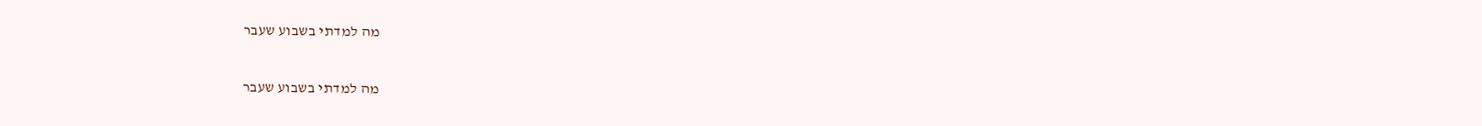מה למדתי בשבוע שעבר

מה למדתי בשבוע שעבר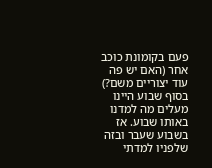פעם בקומונת כוכב אחר (האם יש פה עוד יצוריים משם?) בסוף שבוע היינו מעלים מה למדנו באותו שבוע. אז בשבוע שעבר ובזה שלפניו למדתי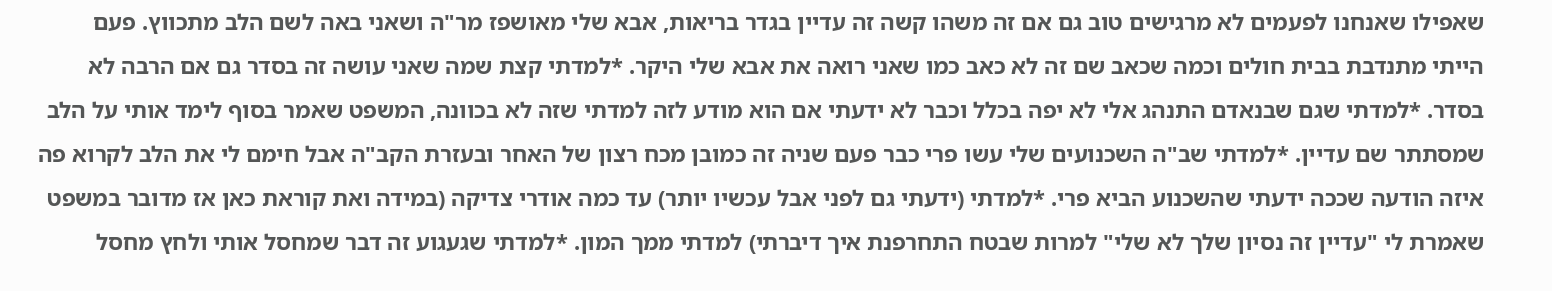שאפילו שאנחנו לפעמים לא מרגישים טוב גם אם זה משהו קשה זה עדיין בגדר בריאות, אבא שלי מאושפז מר"ה ושאני באה לשם הלב מתכווץ. פעם הייתי מתנדבת בבית חולים וכמה שכאב שם זה לא כאב כמו שאני רואה את אבא שלי היקר. *למדתי קצת שמה שאני עושה זה בסדר גם אם הרבה לא בסדר. *למדתי שגם שבנאדם התנהג אלי לא יפה בכלל וכבר לא ידעתי אם הוא מודע לזה למדתי שזה לא בכוונה, המשפט שאמר בסוף לימד אותי על הלב שמסתתר שם עדיין. *למדתי שב"ה השכנועים שלי עשו פרי כבר פעם שניה זה כמובן מכח רצון של האחר ובעזרת הקב"ה אבל חימם לי את הלב לקרוא פה איזה הודעה שככה ידעתי שהשכנוע הביא פרי. *למדתי (ידעתי גם לפני אבל עכשיו יותר) עד כמה אודרי צדיקה (במידה ואת קוראת כאן אז מדובר במשפט שאמרת לי "עדיין זה נסיון שלך לא שלי" למרות שבטח התחרפנת איך דיברתי) למדתי ממך המון. *למדתי שגעגוע זה דבר שמחסל אותי ולחץ מחסל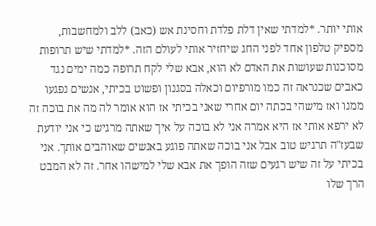אותי יותר. *למדתי שאין דלת פלדת וחסינת אש (כאב) ללב ולמחשבות, מספיק טלפון אחד לפני החג שיחזיר אותי לעולם הזה. *למדתי שיש תרופות מסוכנות שעושות את האדם לא הוא, אבא שלי לקח תרופה כמה ימים נגד כאבים שכנראה זה כמו מורפיום וכאלה בסגנון ופשוט בכיתי, אנשים נפגעו ממנו ואז מישהי בכתה יום אחרי שאני בכיתי אז הוא אומר לה מה את בוכה זה לא ירפא אותי אז היא אמרה אני לא בוכה על איך שאתה מרגיש כי אני יודעת שבעז"ה תרגיש טוב אבל אני בוכה שאתה פוגע באנשים שאוהבים אותך. אני בכיתי על זה שיש רגעים שזה הופך את אבא שלי למישהו אחר. זה לא המבט הרך שלו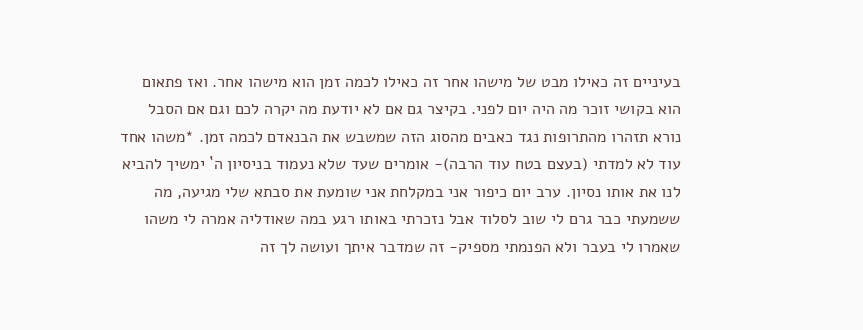בעיניים זה כאילו מבט של מישהו אחר זה כאילו לכמה זמן הוא מישהו אחר. ואז פתאום הוא בקושי זוכר מה היה יום לפני. בקיצר גם אם לא יודעת מה יקרה לכם וגם אם הסבל נורא תזהרו מהתרופות נגד כאבים מהסוג הזה שמשבש את הבנאדם לכמה זמן. *משהו אחד עוד לא למדתי (בעצם בטח עוד הרבה)- אומרים שעד שלא נעמוד בניסיון ה` ימשיך להביא לנו את אותו נסיון. ערב יום כיפור אני במקלחת אני שומעת את סבתא שלי מגיעה, מה ששמעתי כבר גרם לי שוב לסלוד אבל נזכרתי באותו רגע במה שאודליה אמרה לי משהו שאמרו לי בעבר ולא הפנמתי מספיק- זה שמדבר איתך ועושה לך זה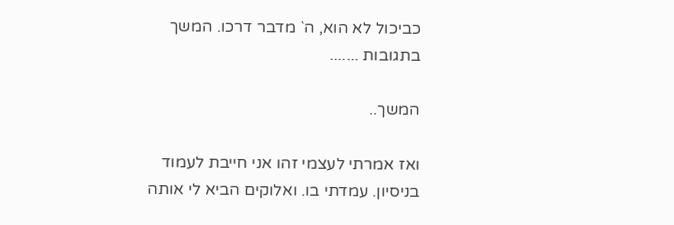כביכול לא הוא, ה` מדבר דרכו. המשך בתגובות .......

המשך..

ואז אמרתי לעצמי זהו אני חייבת לעמוד בניסיון. עמדתי בו. ואלוקים הביא לי אותה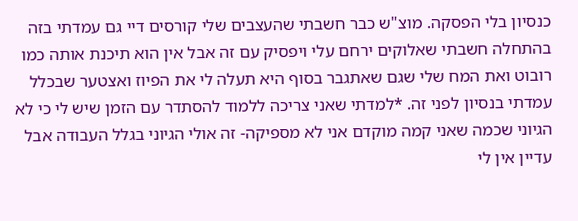כנסיון בלי הפסקה. מוצ"ש כבר חשבתי שהעצבים שלי קורסים דיי גם עמדתי בזה בהתחלה חשבתי שאלוקים ירחם עלי ויפסיק עם זה אבל אין הוא תיכנת אותה כמו רובוט ואת המח שלי שגם שאתגבר בסוף היא תעלה לי את הפיוז ואצטער שבכלל עמדתי בנסיון לפני זה. *למדתי שאני צריכה ללמוד להסתדר עם הזמן שיש לי כי לא הגיוני שכמה שאני קמה מוקדם אני לא מספיקה- זה אולי הגיוני בגלל העבודה אבל עדיין אין לי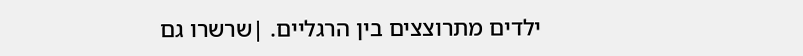ילדים מתרוצצים בין הרגליים. |שרשרו גם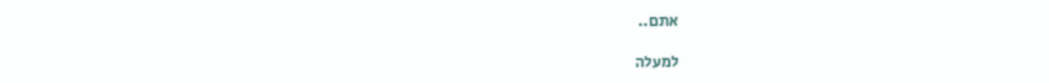אתם..

למעלה